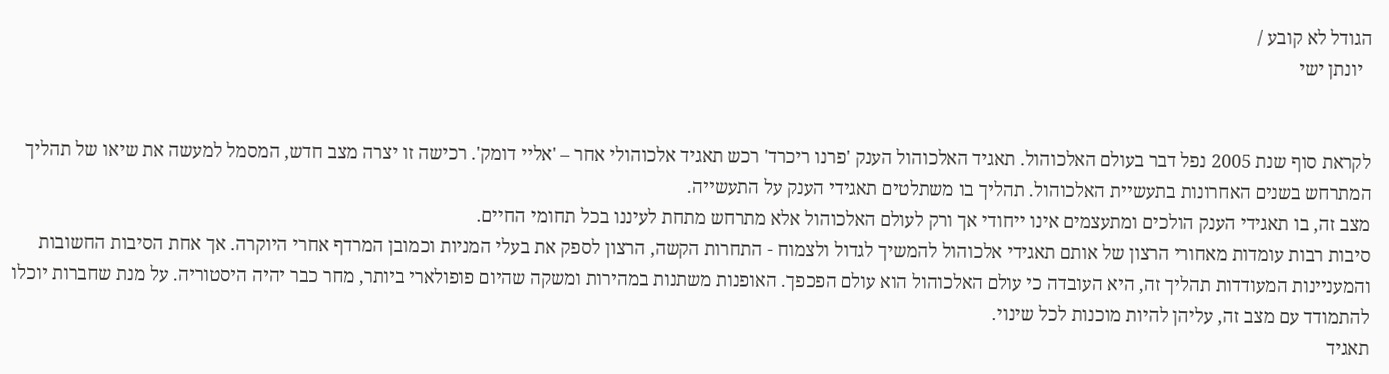הגודל לא קובע /
  יונתן ישי


לקראת סוף שנת 2005 נפל דבר בעולם האלכוהול. תאגיד האלכוהול הענק 'פרנו ריכרד' רכש תאגיד אלכוהולי אחר – 'אליי דומק'. רכישה זו יצרה מצב חדש, המסמל למעשה את שיאו של תהליך המתרחש בשנים האחרונות בתעשיית האלכוהול. תהליך בו משתלטים תאגידי הענק על התעשייה.
מצב זה, בו תאגידי הענק הולכים ומתעצמים אינו ייחודי אך ורק לעולם האלכוהול אלא מתרחש מתחת לעיננו בכל תחומי החיים.
סיבות רבות עומדות מאחורי הרצון של אותם תאגידי אלכוהול להמשיך לגדול ולצמוח - התחרות הקשה, הרצון לספק את בעלי המניות וכמובן המרדף אחרי היוקרה. אך אחת הסיבות החשובות והמעניינות המעודדות תהליך זה, היא העובדה כי עולם האלכוהול הוא עולם הפכפך. האופנות משתנות במהירות ומשקה שהיום פופולארי ביותר, מחר כבר יהיה היסטוריה. על מנת שחברות יוכלו להתמודד עם מצב זה, עליהן להיות מוכנות לכל שינוי.
תאגיד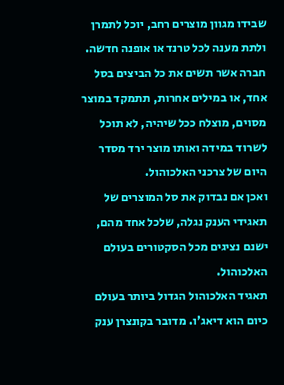שבידו מגוון מוצרים רחב, יוכל לתמרן ולתת מענה לכל טרנד או אופנה חדשה.
חברה אשר תשים את כל הביצים בסל אחד, או במילים אחרות, תתמקד במוצר מסוים, מוצלח ככל שיהיה, לא תוכל לשרוד במידה ואותו מוצר ירד מסדר היום של צרכני האלכוהול.
ואכן אם נבדוק את סל המוצרים של תאגידי הענק נגלה, שלכל אחד מהם, ישנם נציגים מכל הסקטורים בעולם האלכוהול.
תאגיד האלכוהול הגדול ביותר בעולם כיום הוא דיאג'ו. מדובר בקונצרן ענק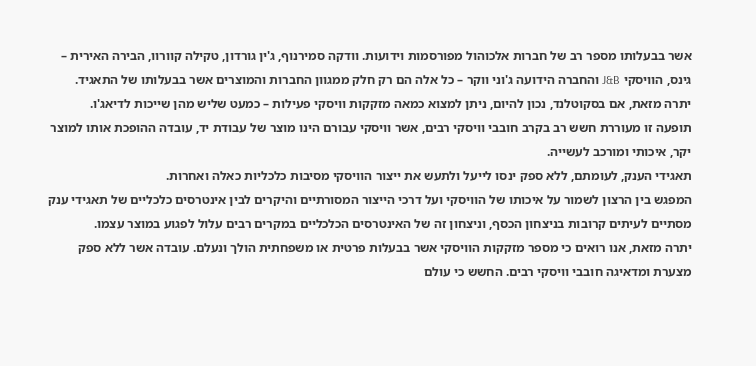אשר בבעלותו מספר רב של חברות אלכוהול מפורסמות וידועות. וודקה סמירנוף, ג'ין גורדון, טקילה קוורוו, הבירה האירית – גינס, הוויסקי J&B והחברה הידועה ג'וני ווקר – כל אלה הם רק חלק ממגוון החברות והמוצרים אשר בבעלותו של התאגיד.
יתרה מזאת, אם בסקוטלנד, נכון להיום, ניתן למצוא כמאה מזקקות וויסקי פעילות – כמעט שליש מהן שייכות לדיאג'ו.
תופעה זו מעוררת חשש רב בקרב חובבי וויסקי רבים, אשר וויסקי עבורם הינו מוצר של עבודת יד, עובדה ההופכת אותו למוצר יקר, איכותי ומורכב לעשייה.
תאגידי הענק, לעומתם, ללא ספק ינסו לייעל ולתעש את ייצור הוויסקי מסיבות כלכליות כאלה ואחרות.
המפגש בין הרצון לשמור על איכותו של הוויסקי ועל דרכי הייצור המסורתיים והיקרים לבין אינטרסים כלכליים של תאגידי ענק מסתיים לעיתים קרובות בניצחון הכסף, וניצחון זה של האינטרסים הכלכליים במקרים רבים עלול לפגוע במוצר עצמו.
יתרה מזאת, אנו רואים כי מספר מזקקות הוויסקי אשר בבעלות פרטית או משפחתית הולך ונעלם. עובדה אשר ללא ספק מצערת ומדאיגה חובבי וויסקי רבים. החשש כי עולם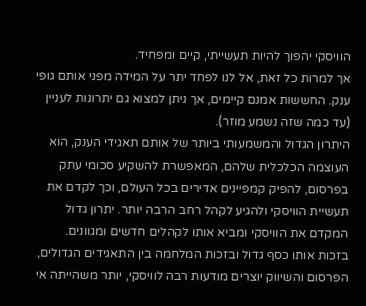הוויסקי יהפוך להיות תעשייתי, קיים ומפחיד.
אך למרות כל זאת, אל לנו לפחד יתר על המידה מפני אותם גופי ענק. החששות אמנם קיימים, אך ניתן למצוא גם יתרונות לעניין (עד כמה שזה נשמע מוזר).
היתרון הגדול והמשמעותי ביותר של אותם תאגידי הענק, הוא העוצמה הכלכלית שלהם, המאפשרת להשקיע סכומי עתק בפרסום, להפיק קמפיינים אדירים בכל העולם, וכך לקדם את תעשיית הוויסקי ולהגיע לקהל רחב הרבה יותר. יתרון גדול המקדם את הוויסקי ומביא אותו לקהלים חדשים ומגוונים.
בזכות אותו כסף גדול ובזכות המלחמה בין התאגידים הגדולים, הפרסום והשיווק יוצרים מודעות רבה לוויסקי, יותר משהייתה אי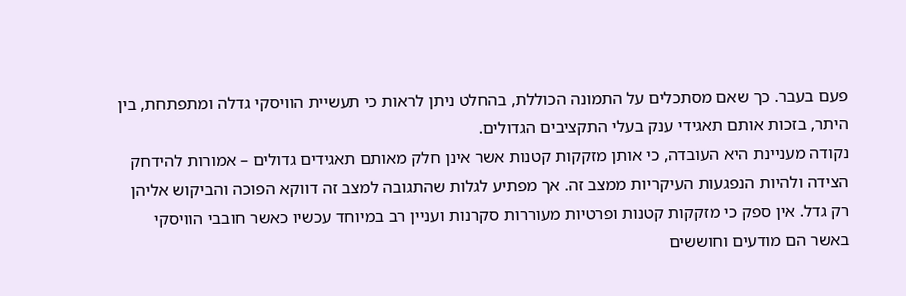פעם בעבר. כך שאם מסתכלים על התמונה הכוללת, בהחלט ניתן לראות כי תעשיית הוויסקי גדלה ומתפתחת, בין היתר, בזכות אותם תאגידי ענק בעלי התקציבים הגדולים.
נקודה מעניינת היא העובדה, כי אותן מזקקות קטנות אשר אינן חלק מאותם תאגידים גדולים – אמורות להידחק הצידה ולהיות הנפגעות העיקריות ממצב זה. אך מפתיע לגלות שהתגובה למצב זה דווקא הפוכה והביקוש אליהן רק גדל. אין ספק כי מזקקות קטנות ופרטיות מעוררות סקרנות ועניין רב במיוחד עכשיו כאשר חובבי הוויסקי באשר הם מודעים וחוששים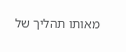מאותו תהליך של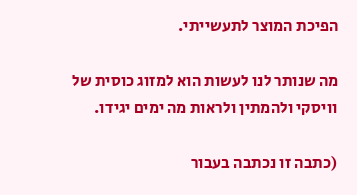הפיכת המוצר לתעשייתי.

מה שנותר לנו לעשות הוא למזוג כוסית של וויסקי ולהמתין ולראות מה ימים יגידו.

(כתבה זו נכתבה בעבור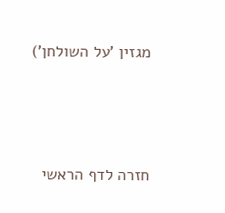מגזין 'על השולחן')






חזרה לדף הראשי